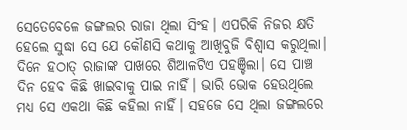ସେତେବେଳେ ଜଙ୍ଗଲର ରାଜା ଥିଲା ସିଂହ। ଏପରିକି ନିଜର କ୍ଷତି ହେଲେ ସୁଦ୍ଧା ସେ ଯେ କୌଣସି କଥାକୁ ଆଖିବୁଜି ବିଶ୍ବାସ କରୁଥିଲା। ଦିନେ ହଠାତ୍‌ ରାଜାଙ୍କ ପାଖରେ ଶିଆଳଟିଏ ପହଞ୍ଚିଲା। ସେ ପାଞ୍ଚ ଦିନ ହେବ କିଛି ଖାଇବାକୁ ପାଇ ନାହିଁ। ଭାରି ଭୋକ ହେଉଥିଲେ ମଧ୍ୟ ସେ ଏକଥା କିଛି କହିଲା ନାହିଁ। ସହଜେ ସେ ଥିଲା ଜଙ୍ଗଲରେ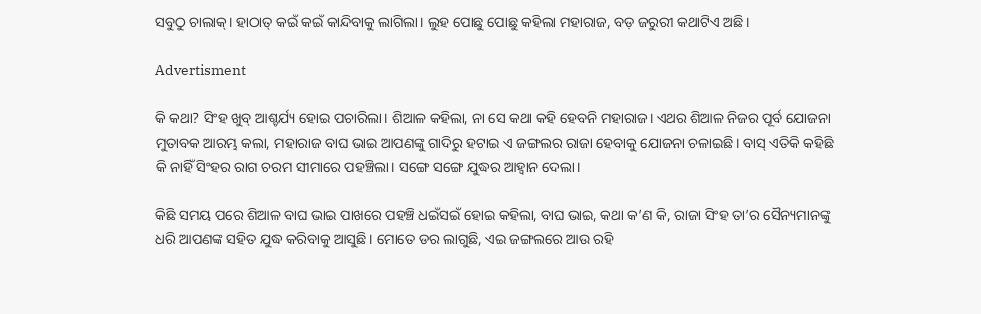ସବୁଠୁ ଚାଲାକ୍‌। ହାଠାତ୍‌ କଇଁ କଇଁ କାନ୍ଦିବାକୁ ଲାଗିଲା। ଲୁହ ପୋଛୁ ପୋଛୁ କହିଲା ମହାରାଜ, ବଡ଼ ଜରୁରୀ କଥାଟିଏ ଅଛି।

Advertisment

କି କଥା? ସିଂହ ଖୁବ୍‌ ଆଶ୍ଚର୍ଯ୍ୟ ହୋଇ ପଚାରିଲା। ଶିଆଳ କହିଲା, ନା ସେ କଥା କହି ହେବନି ମହାରାଜ। ଏଥର ଶିଆଳ ନିଜର ପୂର୍ବ ଯୋଜନା ମୁତାବକ ଆରମ୍ଭ କଲା, ମହାରାଜ ବାଘ ଭାଇ ଆପଣଙ୍କୁ ଗାଦିରୁ ହଟାଇ ଏ ଜଙ୍ଗଲର ରାଜା ହେବାକୁ ଯୋଜନା ଚଳାଇଛି। ବାସ୍‌ ଏତିକି କହିଛି କି ନାହିଁ ସିଂହର ରାଗ ଚରମ ସୀମାରେ ପହଞ୍ଚିଲା। ସଙ୍ଗେ ସଙ୍ଗେ ଯୁଦ୍ଧର ଆହ୍ବାନ ଦେଲା।

କିଛି ସମୟ ପରେ ଶିଆଳ ବାଘ ଭାଇ ପାଖରେ ପହଞ୍ଚି ଧଇଁସଇଁ ହୋଇ କହିଲା, ବାଘ ଭାଇ, କଥା କ’ଣ କି, ରାଜା ସିଂହ ତା’ର ସୈନ୍ୟମାନଙ୍କୁ ଧରି ଆପଣଙ୍କ ସହିତ ଯୁଦ୍ଧ କରିବାକୁ ଆସୁଛି। ମୋତେ ଡର ଲାଗୁଛି, ଏଇ ଜଙ୍ଗଲରେ ଆଉ ରହି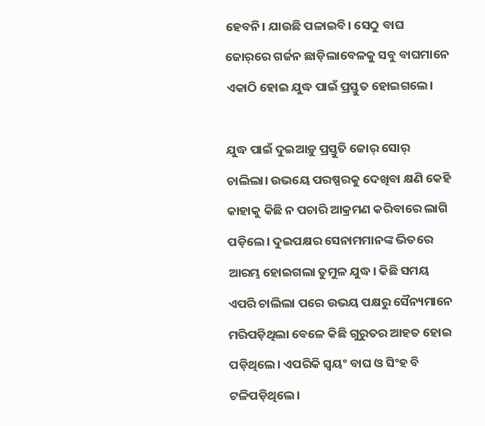ହେବନି। ଯାଉଛି ପଳାଇବି। ସେଠୁ ବାଘ ଜୋର୍‌ରେ ଗର୍ଜନ ଛାଡ଼ିଲାବେଳକୁ ସବୁ ବାଘମାନେ ଏକାଠି ହୋଇ ଯୁଦ୍ଧ ପାଇଁ ପ୍ରସ୍ତୁତ ହୋଇଗଲେ।

ଯୁଦ୍ଧ ପାଇଁ ଦୁଇଆଡ଼ୁ ପ୍ରସ୍ତୁତି ଜୋର୍‌ ସୋର୍‌ ଚାଲିଲା। ଉଭୟେ ପରଷ୍ପରକୁ ଦେଖିବା କ୍ଷଣି କେହି କାହାକୁ କିଛି ନ ପଚାରି ଆକ୍ରମଣ କରିବାରେ ଲାଗି ପଡ଼ିଲେ। ଦୁଇପକ୍ଷର ସେନାମମାନଙ୍କ ଭିତରେ ଆରମ୍ଭ ହୋଇଗଲା ତୁମୁଳ ଯୁଦ୍ଧ। କିଛି ସମୟ ଏପରି ଚାଲିଲା ପରେ ଉଭୟ ପକ୍ଷରୁ ସୈନ୍ୟମାନେ ମରିପଡ଼ିଥିଲା ବେଳେ କିଛି ଗୁରୁତର ଆହତ ହୋଇ ପଡ଼ିଥିଲେ। ଏପରିକି ସ୍ବୟଂ ବାଘ ଓ ସିଂହ ବି ଟଳିପଡ଼ିଥିଲେ।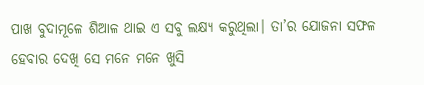ପାଖ ବୁଦାମୂଳେ ଶିଆଳ ଥାଇ ଏ ସବୁ ଲକ୍ଷ୍ୟ କରୁଥିଲା। ତା’ର ଯୋଜନା ସଫଳ ହେବାର ଦେଖି ସେ ମନେ ମନେ ଖୁସି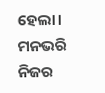ହେଲା। ମନଭରି ନିଜର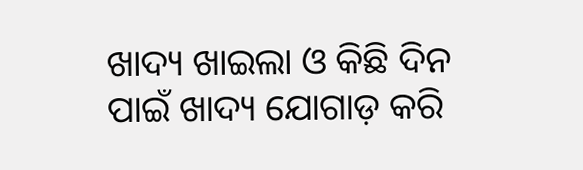ଖାଦ୍ୟ ଖାଇଲା ଓ କିଛି ଦିନ ପାଇଁ ଖାଦ୍ୟ ଯୋଗାଡ଼ କରି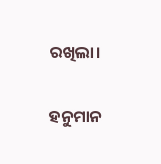ରଖିଲା।

ହନୁମାନ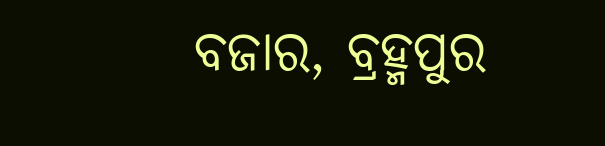ବଜାର, ବ୍ରହ୍ମପୁର